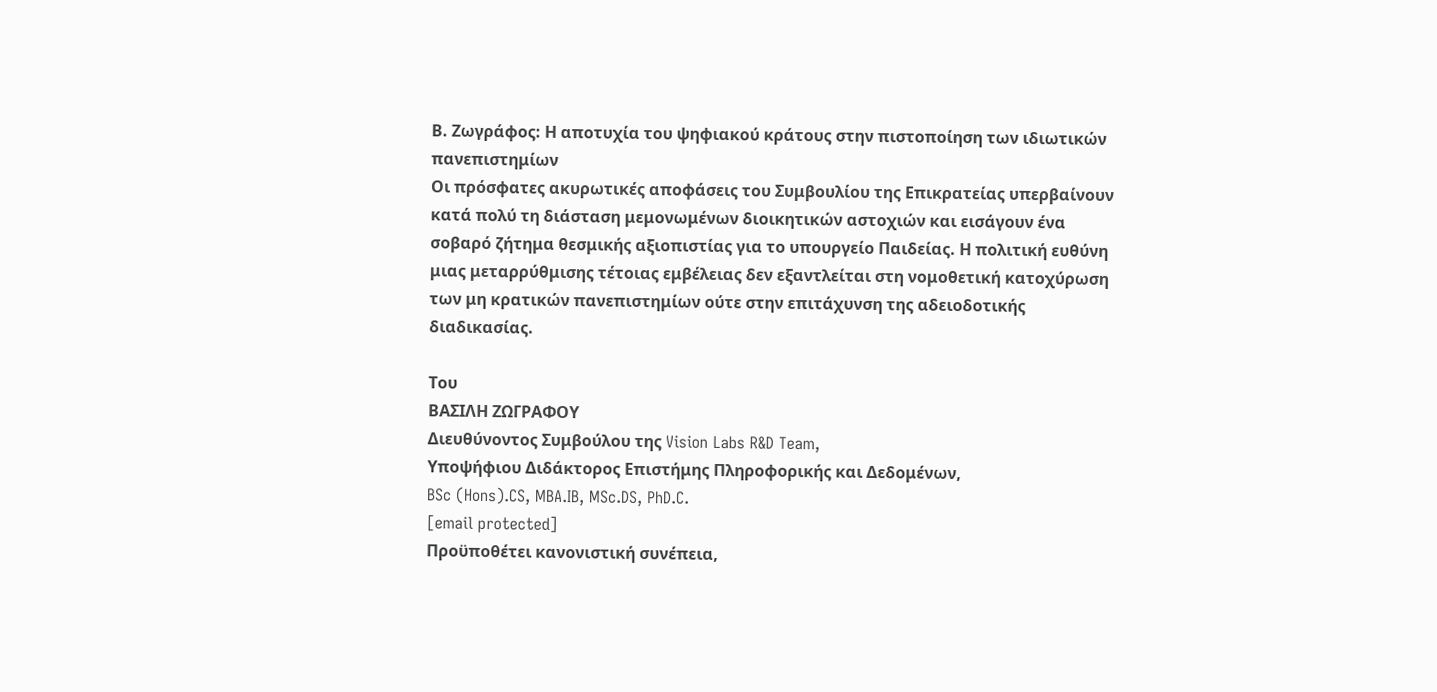Β. Ζωγράφος: Η αποτυχία του ψηφιακού κράτους στην πιστοποίηση των ιδιωτικών πανεπιστημίων
Οι πρόσφατες ακυρωτικές αποφάσεις του Συμβουλίου της Επικρατείας υπερβαίνουν κατά πολύ τη διάσταση μεμονωμένων διοικητικών αστοχιών και εισάγουν ένα σοβαρό ζήτημα θεσμικής αξιοπιστίας για το υπουργείο Παιδείας. Η πολιτική ευθύνη μιας μεταρρύθμισης τέτοιας εμβέλειας δεν εξαντλείται στη νομοθετική κατοχύρωση των μη κρατικών πανεπιστημίων ούτε στην επιτάχυνση της αδειοδοτικής διαδικασίας.

Του
ΒΑΣΙΛΗ ΖΩΓΡΑΦΟΥ
Διευθύνοντος Συμβούλου της Vision Labs R&D Team,
Υποψήφιου Διδάκτορος Επιστήμης Πληροφορικής και Δεδομένων,
BSc (Hons).CS, MBA.IB, MSc.DS, PhD.C.
[email protected]
Προϋποθέτει κανονιστική συνέπεια,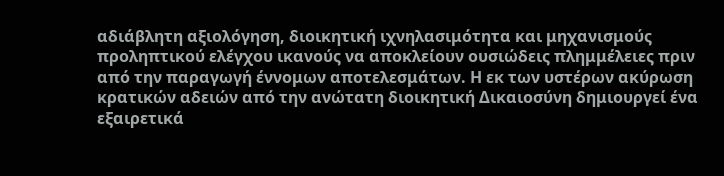αδιάβλητη αξιολόγηση, διοικητική ιχνηλασιμότητα και μηχανισμούς προληπτικού ελέγχου ικανούς να αποκλείουν ουσιώδεις πλημμέλειες πριν από την παραγωγή έννομων αποτελεσμάτων. Η εκ των υστέρων ακύρωση κρατικών αδειών από την ανώτατη διοικητική Δικαιοσύνη δημιουργεί ένα εξαιρετικά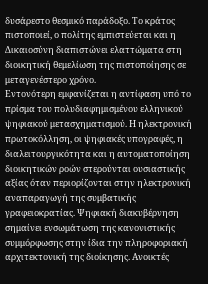δυσάρεστο θεσμικό παράδοξο. Το κράτος πιστοποιεί, ο πολίτης εμπιστεύεται και η Δικαιοσύνη διαπιστώνει ελαττώματα στη διοικητική θεμελίωση της πιστοποίησης σε μεταγενέστερο χρόνο.
Εντονότερη εμφανίζεται η αντίφαση υπό το πρίσμα του πολυδιαφημισμένου ελληνικού ψηφιακού μετασχηματισμού. Η ηλεκτρονική πρωτοκόλληση, οι ψηφιακές υπογραφές, η διαλειτουργικότητα και η αυτοματοποίηση διοικητικών ροών στερούνται ουσιαστικής αξίας όταν περιορίζονται στην ηλεκτρονική αναπαραγωγή της συμβατικής γραφειοκρατίας. Ψηφιακή διακυβέρνηση σημαίνει ενσωμάτωση της κανονιστικής συμμόρφωσης στην ίδια την πληροφοριακή αρχιτεκτονική της διοίκησης. Ανοικτές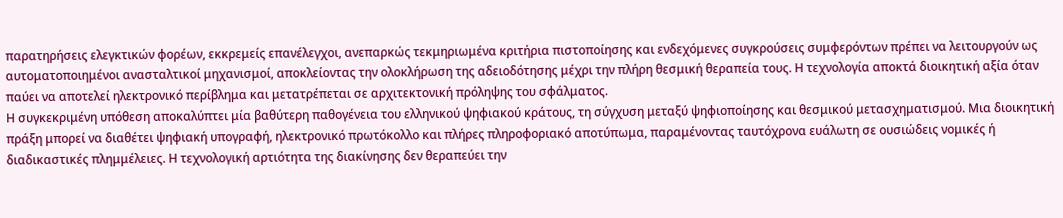παρατηρήσεις ελεγκτικών φορέων, εκκρεμείς επανέλεγχοι, ανεπαρκώς τεκμηριωμένα κριτήρια πιστοποίησης και ενδεχόμενες συγκρούσεις συμφερόντων πρέπει να λειτουργούν ως αυτοματοποιημένοι ανασταλτικοί μηχανισμοί, αποκλείοντας την ολοκλήρωση της αδειοδότησης μέχρι την πλήρη θεσμική θεραπεία τους. Η τεχνολογία αποκτά διοικητική αξία όταν παύει να αποτελεί ηλεκτρονικό περίβλημα και μετατρέπεται σε αρχιτεκτονική πρόληψης του σφάλματος.
Η συγκεκριμένη υπόθεση αποκαλύπτει μία βαθύτερη παθογένεια του ελληνικού ψηφιακού κράτους, τη σύγχυση μεταξύ ψηφιοποίησης και θεσμικού μετασχηματισμού. Μια διοικητική πράξη μπορεί να διαθέτει ψηφιακή υπογραφή, ηλεκτρονικό πρωτόκολλο και πλήρες πληροφοριακό αποτύπωμα, παραμένοντας ταυτόχρονα ευάλωτη σε ουσιώδεις νομικές ή διαδικαστικές πλημμέλειες. Η τεχνολογική αρτιότητα της διακίνησης δεν θεραπεύει την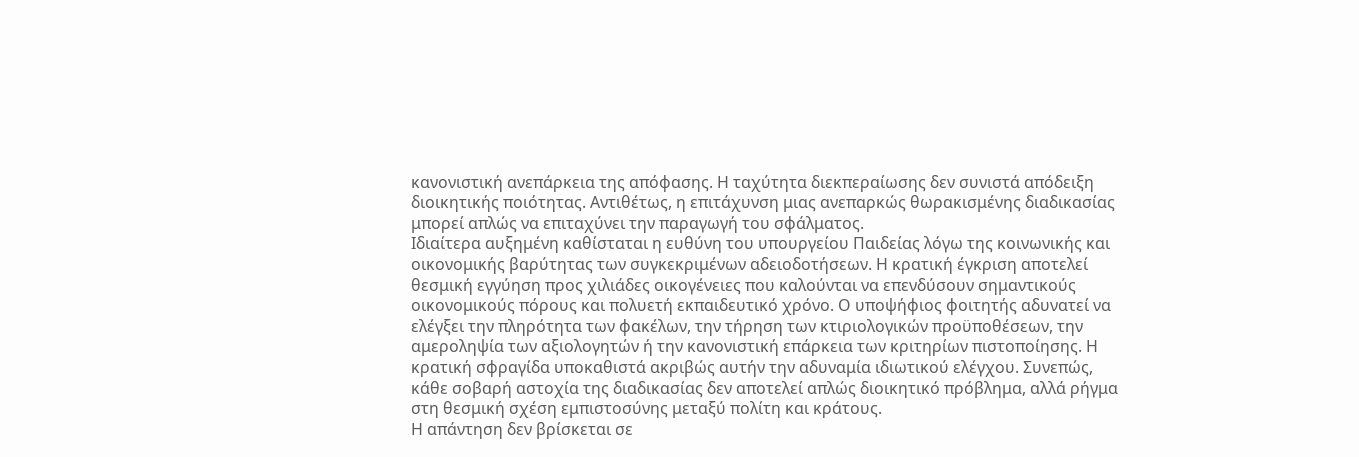κανονιστική ανεπάρκεια της απόφασης. Η ταχύτητα διεκπεραίωσης δεν συνιστά απόδειξη διοικητικής ποιότητας. Αντιθέτως, η επιτάχυνση μιας ανεπαρκώς θωρακισμένης διαδικασίας μπορεί απλώς να επιταχύνει την παραγωγή του σφάλματος.
Ιδιαίτερα αυξημένη καθίσταται η ευθύνη του υπουργείου Παιδείας λόγω της κοινωνικής και οικονομικής βαρύτητας των συγκεκριμένων αδειοδοτήσεων. Η κρατική έγκριση αποτελεί θεσμική εγγύηση προς χιλιάδες οικογένειες που καλούνται να επενδύσουν σημαντικούς οικονομικούς πόρους και πολυετή εκπαιδευτικό χρόνο. Ο υποψήφιος φοιτητής αδυνατεί να ελέγξει την πληρότητα των φακέλων, την τήρηση των κτιριολογικών προϋποθέσεων, την αμεροληψία των αξιολογητών ή την κανονιστική επάρκεια των κριτηρίων πιστοποίησης. Η κρατική σφραγίδα υποκαθιστά ακριβώς αυτήν την αδυναμία ιδιωτικού ελέγχου. Συνεπώς, κάθε σοβαρή αστοχία της διαδικασίας δεν αποτελεί απλώς διοικητικό πρόβλημα, αλλά ρήγμα στη θεσμική σχέση εμπιστοσύνης μεταξύ πολίτη και κράτους.
Η απάντηση δεν βρίσκεται σε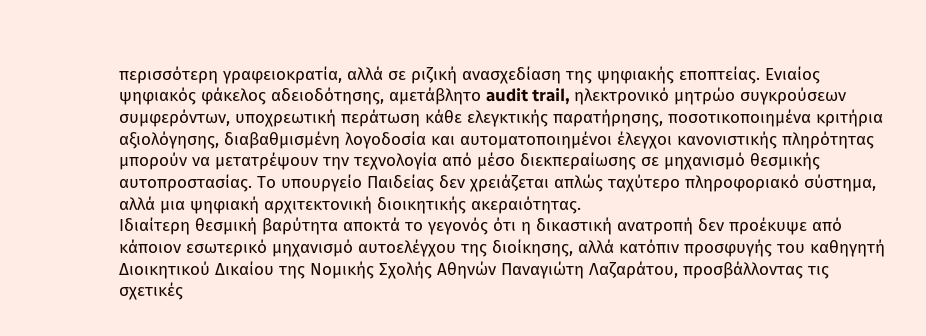περισσότερη γραφειοκρατία, αλλά σε ριζική ανασχεδίαση της ψηφιακής εποπτείας. Ενιαίος ψηφιακός φάκελος αδειοδότησης, αμετάβλητο audit trail, ηλεκτρονικό μητρώο συγκρούσεων συμφερόντων, υποχρεωτική περάτωση κάθε ελεγκτικής παρατήρησης, ποσοτικοποιημένα κριτήρια αξιολόγησης, διαβαθμισμένη λογοδοσία και αυτοματοποιημένοι έλεγχοι κανονιστικής πληρότητας μπορούν να μετατρέψουν την τεχνολογία από μέσο διεκπεραίωσης σε μηχανισμό θεσμικής αυτοπροστασίας. Το υπουργείο Παιδείας δεν χρειάζεται απλώς ταχύτερο πληροφοριακό σύστημα, αλλά μια ψηφιακή αρχιτεκτονική διοικητικής ακεραιότητας.
Ιδιαίτερη θεσμική βαρύτητα αποκτά το γεγονός ότι η δικαστική ανατροπή δεν προέκυψε από κάποιον εσωτερικό μηχανισμό αυτοελέγχου της διοίκησης, αλλά κατόπιν προσφυγής του καθηγητή Διοικητικού Δικαίου της Νομικής Σχολής Αθηνών Παναγιώτη Λαζαράτου, προσβάλλοντας τις σχετικές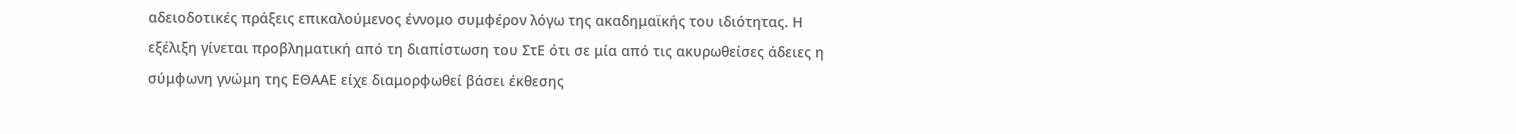αδειοδοτικές πράξεις επικαλούμενος έννομο συμφέρον λόγω της ακαδημαϊκής του ιδιότητας. Η εξέλιξη γίνεται προβληματική από τη διαπίστωση του ΣτΕ ότι σε μία από τις ακυρωθείσες άδειες η σύμφωνη γνώμη της ΕΘΑΑΕ είχε διαμορφωθεί βάσει έκθεσης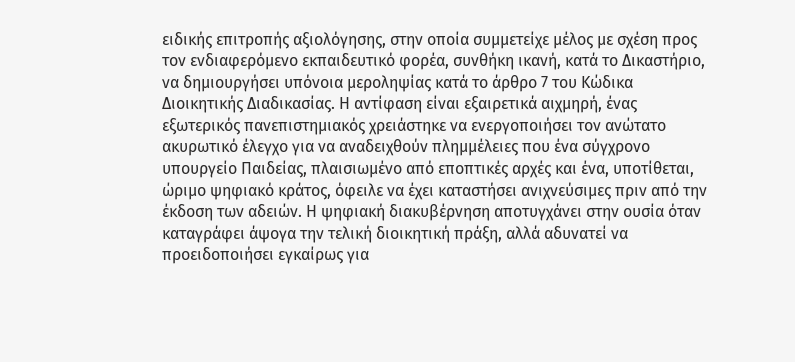ειδικής επιτροπής αξιολόγησης, στην οποία συμμετείχε μέλος με σχέση προς τον ενδιαφερόμενο εκπαιδευτικό φορέα, συνθήκη ικανή, κατά το Δικαστήριο, να δημιουργήσει υπόνοια μεροληψίας κατά το άρθρο 7 του Κώδικα Διοικητικής Διαδικασίας. Η αντίφαση είναι εξαιρετικά αιχμηρή, ένας εξωτερικός πανεπιστημιακός χρειάστηκε να ενεργοποιήσει τον ανώτατο ακυρωτικό έλεγχο για να αναδειχθούν πλημμέλειες που ένα σύγχρονο υπουργείο Παιδείας, πλαισιωμένο από εποπτικές αρχές και ένα, υποτίθεται, ώριμο ψηφιακό κράτος, όφειλε να έχει καταστήσει ανιχνεύσιμες πριν από την έκδοση των αδειών. Η ψηφιακή διακυβέρνηση αποτυγχάνει στην ουσία όταν καταγράφει άψογα την τελική διοικητική πράξη, αλλά αδυνατεί να προειδοποιήσει εγκαίρως για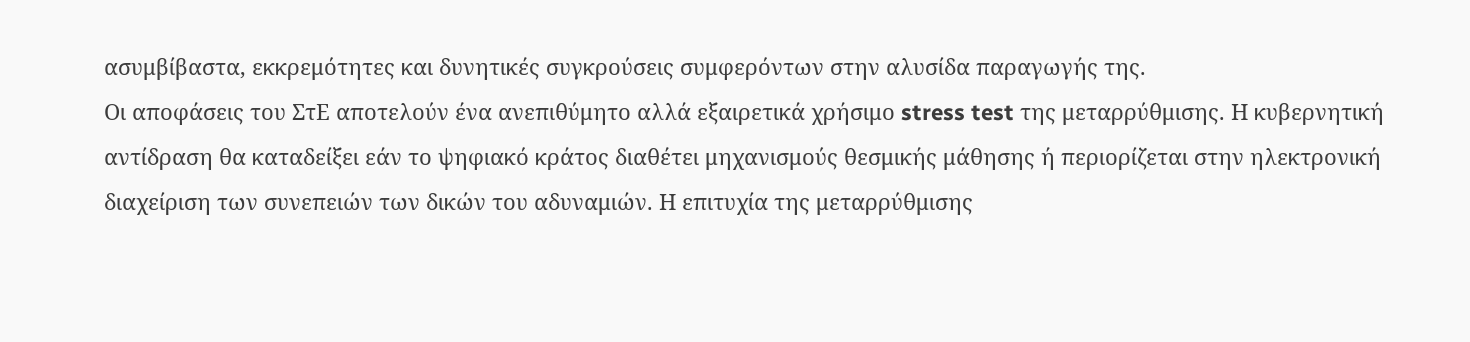ασυμβίβαστα, εκκρεμότητες και δυνητικές συγκρούσεις συμφερόντων στην αλυσίδα παραγωγής της.
Οι αποφάσεις του ΣτΕ αποτελούν ένα ανεπιθύμητο αλλά εξαιρετικά χρήσιμο stress test της μεταρρύθμισης. Η κυβερνητική αντίδραση θα καταδείξει εάν το ψηφιακό κράτος διαθέτει μηχανισμούς θεσμικής μάθησης ή περιορίζεται στην ηλεκτρονική διαχείριση των συνεπειών των δικών του αδυναμιών. Η επιτυχία της μεταρρύθμισης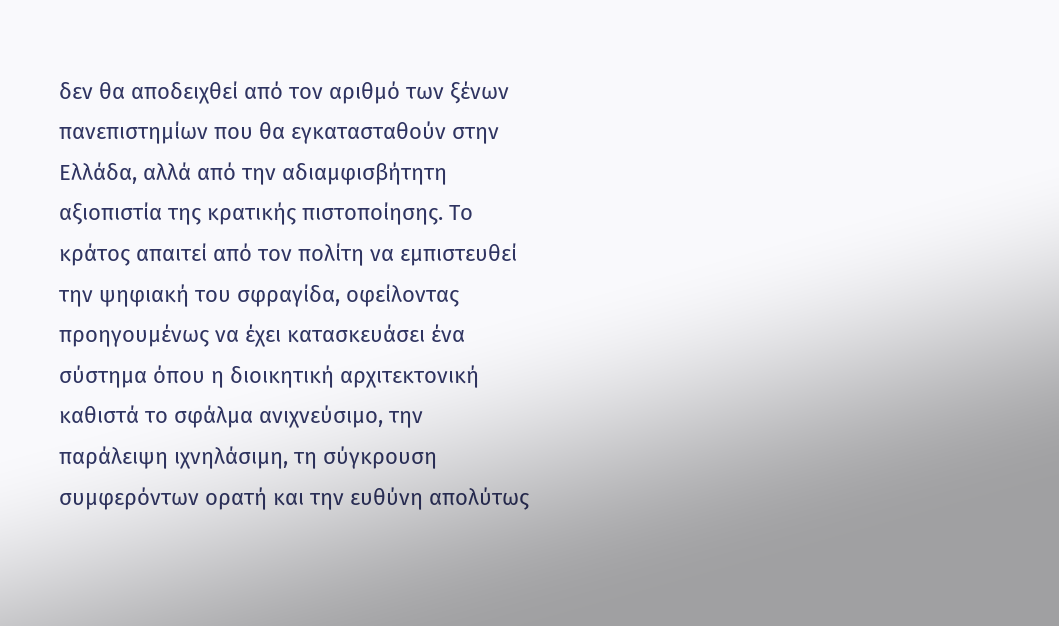δεν θα αποδειχθεί από τον αριθμό των ξένων πανεπιστημίων που θα εγκατασταθούν στην Ελλάδα, αλλά από την αδιαμφισβήτητη αξιοπιστία της κρατικής πιστοποίησης. Το κράτος απαιτεί από τον πολίτη να εμπιστευθεί την ψηφιακή του σφραγίδα, οφείλοντας προηγουμένως να έχει κατασκευάσει ένα σύστημα όπου η διοικητική αρχιτεκτονική καθιστά το σφάλμα ανιχνεύσιμο, την παράλειψη ιχνηλάσιμη, τη σύγκρουση συμφερόντων ορατή και την ευθύνη απολύτως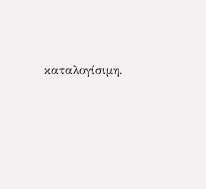καταλογίσιμη.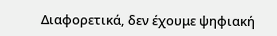Διαφορετικά, δεν έχουμε ψηφιακή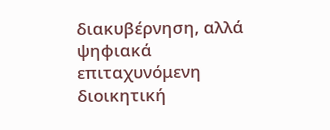διακυβέρνηση, αλλά ψηφιακά επιταχυνόμενη διοικητική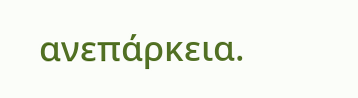ανεπάρκεια.